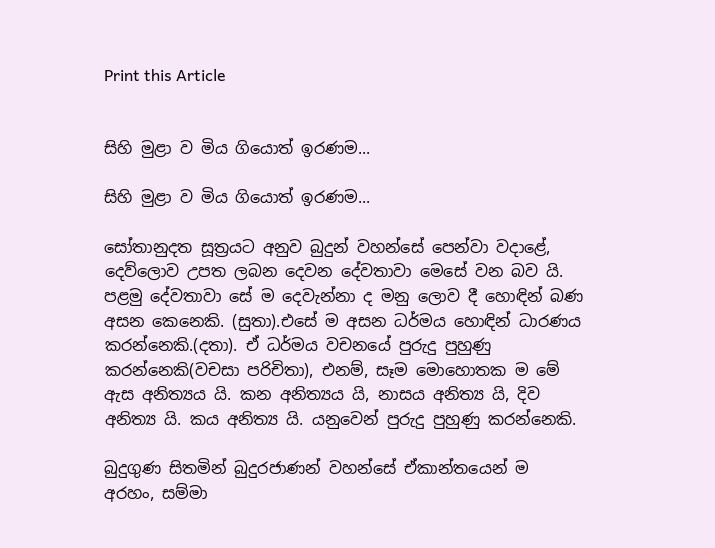Print this Article


සිහි මුළා ව මිය ගියොත් ඉරණම...

සිහි මුළා ව මිය ගියොත් ඉරණම...

සෝතානුදත සූත්‍රයට අනුව බුදුන් වහන්සේ පෙන්වා වදාළේ, දෙව්ලොව උපත ලබන දෙවන දේවතාවා මෙසේ වන බව යි. පළමු දේවතාවා සේ ම දෙවැන්නා ද මනු ලොව දී හොඳින් බණ අසන කෙනෙකි. (සුතා).එසේ ම අසන ධර්මය හොඳින් ධාරණය කරන්නෙකි.(දතා). ඒ ධර්මය වචනයේ පුරුදු පුහුණු කරන්නෙකි(වචසා පරිචිතා), එනම්, සෑම මොහොතක ම මේ ඇස අනිත්‍යය යි. කන අනිත්‍යය යි, නාසය අනිත්‍ය යි, දිව අනිත්‍ය යි. කය අනිත්‍ය යි. යනුවෙන් පුරුදු පුහුණු කරන්නෙකි.

බුදුගුණ සිතමින් බුදුරජාණන් වහන්සේ ඒකාන්තයෙන් ම අරහං, සම්මා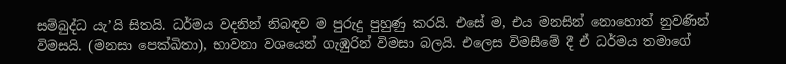සම්බුද්ධ යැ’යි සිතයි. ධර්මය වදනින් නිබඳව ම පුරුදු පුහුණු කරයි. එසේ ම, එය මනසින් නොහොත් නුවණින් විමසයි. (මනසා පෙක්ඛිතා), භාවනා වශයෙන් ගැඹුරින් විමසා බලයි. එලෙස විමසීමේ දී ඒ ධර්මය තමාගේ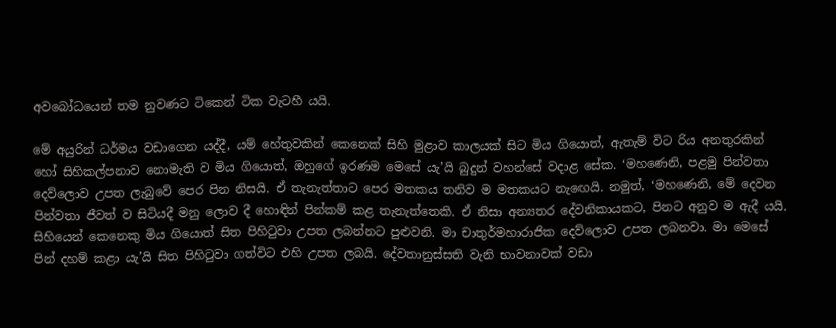අවබෝධයෙන් තම නුවණට ටිකෙන් ටික වැටහී යයි.

මේ අයුරින් ධර්මය වඩාගෙන යද්දී, යම් හේතුවකින් කෙනෙක් සිහි මුළාව කාලයක් සිට මිය ගියොත්, ඇතැම් විට රිය අනතුරකින් හෝ සිහිකල්පනාව නොමැති ව මිය ගියොත්, ඔහුගේ ඉරණම මෙසේ යැ’යි බුදුන් වහන්සේ වදාළ සේක. ‘මහණෙනි, පළමු පින්වතා දෙව්ලොව උපත ලැබුවේ පෙර පින නිසයි. ඒ තැනැත්තාට පෙර මතකය තනිව ම මතකයට නැඟෙයි. නමුත්, ‘මහණෙනි, මේ දෙවන පින්වතා ජීවත් ව සිටියදී මනු ලොව දී හොඳින් පින්කම් කළ තැනැත්තෙකි. ඒ නිසා අන්‍යතර දේවනිකායකට, පිනට අනුව ම ඇදී යයි. සිහියෙන් කෙනෙකු මිය ගියොත් සිත පිහිටුවා උපත ලබන්නට පුළුවනි. මා චාතුර්මහාරාජික දෙව්ලොව උපත ලබනවා. මා මෙසේ පින් දහම් කළා යැ’යි සිත පිහිටුවා ගත්විට එහි උපත ලබයි. දේවතානුස්සති වැනි භාවනාවක් වඩා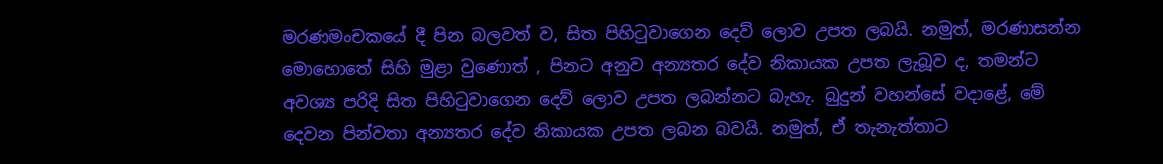මරණමංචකයේ දී පින බලවත් ව, සිත පිහිටුවාගෙන දෙව් ලොව උපත ලබයි. නමුත්, මරණාසන්න මොහොතේ සිහි මුළා වුණොත් , පිනට අනුව අන්‍යතර දේව නිකායක උපත ලැබූව ද, තමන්ට අවශ්‍ය පරිදි සිත පිහිටුවාගෙන දෙව් ලොව උපත ලබන්නට බැහැ. බුදුන් වහන්සේ වදාළේ, මේ දෙවන පින්වතා අන්‍යතර දේව නිකායක උපත ලබන බවයි. නමුත්, ඒ තැනැත්තාට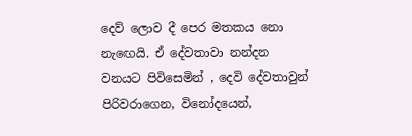දෙව් ලොව දී පෙර මතකය නො නැඟෙයි. ඒ දේවතාවා නන්දන වනයට පිවිසෙමින් , දෙවි දේවතාවුන් පිරිවරාගෙන, විනෝදයෙන්,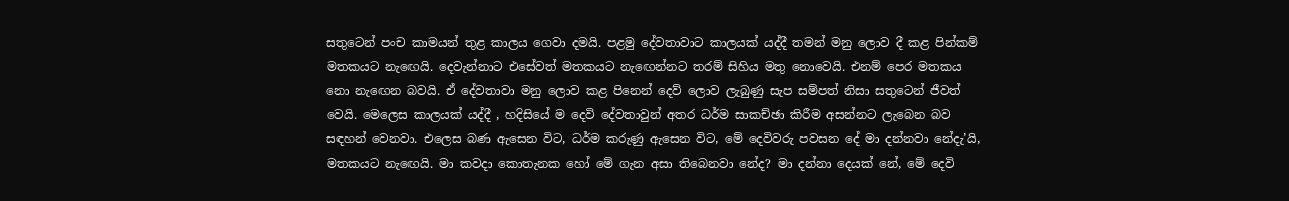සතුටෙන් පංච කාමයන් තුළ කාලය ගෙවා දමයි. පළමු දේවතාවාට කාලයක් යද්දී තමන් මනු ලොව දී කළ පින්කම් මතකයට නැඟෙයි. දෙවැන්නාට එසේවත් මතකයට නැඟෙන්නට තරම් සිහිය මතු නොවෙයි. එනම් පෙර මතකය නො නැඟෙන බවයි. ඒ දේවතාවා මනු ලොව කළ පිනෙන් දෙව් ලොව ලැබුණු සැප සම්පත් නිසා සතුටෙන් ජීවත් වෙයි. මෙලෙස කාලයක් යද්දී , හදිසියේ ම දෙවි දේවතාවුන් අතර ධර්ම සාකච්ඡා කිරීම අසන්නට ලැබෙන බව සඳහන් වෙනවා. එලෙස බණ ඇසෙන විට, ධර්ම කරුණු ඇසෙන විට, මේ දෙවිවරු පවසන දේ මා දන්නවා නේදැ’යි, මතකයට නැඟෙයි. මා කවදා කොතැනක හෝ මේ ගැන අසා තිබෙනවා නේද? මා දන්නා දෙයක් නේ, මේ දෙවි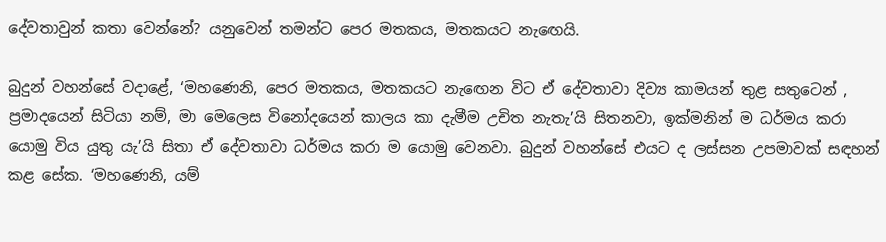දේවතාවුන් කතා වෙන්නේ? යනුවෙන් තමන්ට පෙර මතකය, මතකයට නැඟෙයි.

බුදුන් වහන්සේ වදාළේ, ‘මහණෙනි, පෙර මතකය, මතකයට නැඟෙන විට ඒ දේවතාවා දිව්‍ය කාමයන් තුළ සතුටෙන් , ප්‍රමාදයෙන් සිටියා නම්, මා මෙලෙස විනෝදයෙන් කාලය කා දැමීම උචිත නැතැ’යි සිතනවා, ඉක්මනින් ම ධර්මය කරා යොමු විය යුතු යැ’යි සිතා ඒ දේවතාවා ධර්මය කරා ම යොමු වෙනවා. බුදුන් වහන්සේ එයට ද ලස්සන උපමාවක් සඳහන් කළ සේක. ‘මහණෙනි, යම්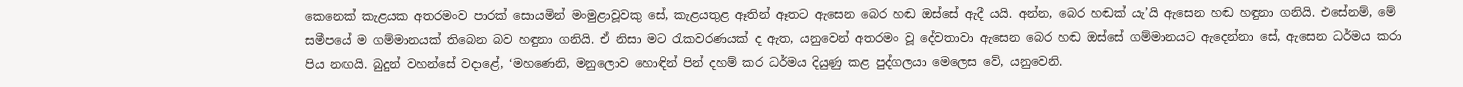කෙනෙක් කැළයක අතරමංව පාරක් සොයමින් මංමුළාවූවකු සේ, කැළයතුළ ඈතින් ඈතට ඇසෙන බෙර හඬ ඔස්සේ ඇදී යයි. අන්න, බෙර හඬක් යැ’යි ඇසෙන හඬ හඳුනා ගනියි. එසේනම්, මේ සමීපයේ ම ගම්මානයක් තිබෙන බව හඳුනා ගනියි. ඒ නිසා මට රැකවරණයක් ද ඇත, යනුවෙන් අතරමං වූ දේවතාවා ඇසෙන බෙර හඬ ඔස්සේ ගම්මානයට ඇදෙන්නා සේ, ඇසෙන ධර්මය කරා පිය නඟයි. බුදුන් වහන්සේ වදාළේ, ‘මහණෙනි, මනුලොව හොඳින් පින් දහම් කර ධර්මය දියුණු කළ පුද්ගලයා මෙලෙස වේ, යනුවෙනි.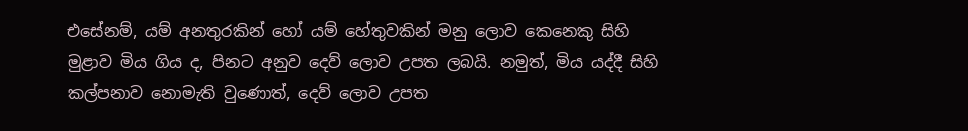එසේනම්, යම් අනතුරකින් හෝ යම් හේතුවකින් මනු ලොව කෙනෙකු සිහි මුළාව මිය ගිය ද, පිනට අනුව දෙව් ලොව උපත ලබයි. නමුත්, මිය යද්දී සිහි කල්පනාව නොමැති වුණොත්, දෙව් ලොව උපත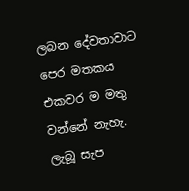ලබන දේවතාවාට පෙර මතකය එකවර ම මතු වන්නේ නැහැ. ලැබූ සැප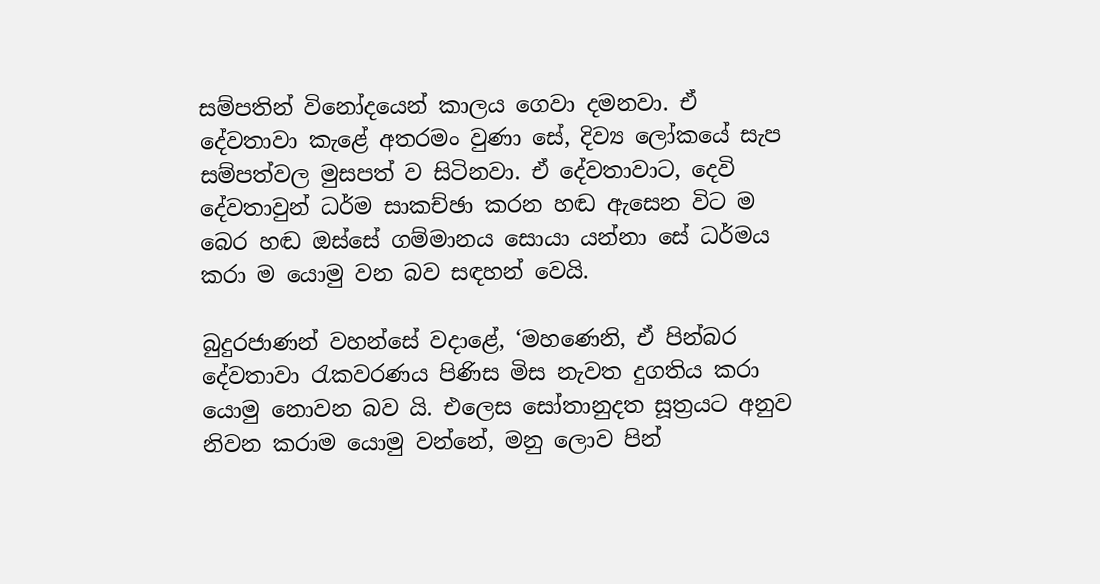සම්පතින් විනෝදයෙන් කාලය ගෙවා දමනවා. ඒ දේවතාවා කැළේ අතරමං වුණා සේ, දිව්‍ය ලෝකයේ සැප සම්පත්වල මුසපත් ව සිටිනවා. ඒ දේවතාවාට, දෙවි දේවතාවුන් ධර්ම සාකච්ඡා කරන හඬ ඇසෙන විට ම බෙර හඬ ඔස්සේ ගම්මානය සොයා යන්නා සේ ධර්මය කරා ම යොමු වන බව සඳහන් වෙයි.

බුදුරජාණන් වහන්සේ වදාළේ, ‘මහණෙනි, ඒ පින්බර දේවතාවා රැකවරණය පිණිස මිස නැවත දුගතිය කරා යොමු නොවන බව යි. එලෙස සෝතානුදත සූත්‍රයට අනුව නිවන කරාම යොමු වන්නේ, මනු ලොව පින්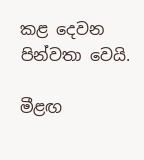කළ දෙවන පින්වතා වෙයි.

මීළඟ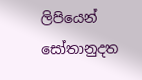ලිපියෙන් සෝතානුදත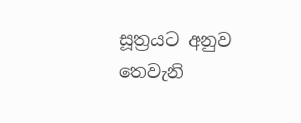සූත්‍රයට අනුව තෙවැනි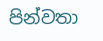පින්වතා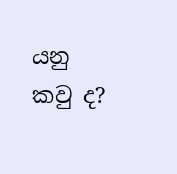යනු කවු ද?